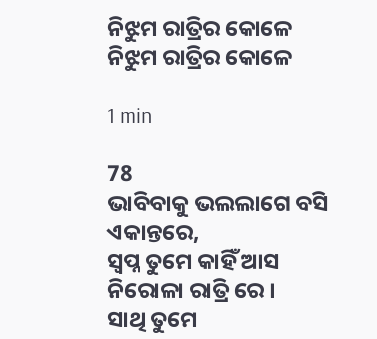ନିଝୁମ ରାତ୍ରିର କୋଳେ
ନିଝୁମ ରାତ୍ରିର କୋଳେ

1 min

78
ଭାବିବାକୁ ଭଲଲାଗେ ବସି ଏକାନ୍ତରେ,
ସ୍ଵପ୍ନ ତୁମେ କାହିଁ ଆସ ନିରୋଳା ରାତ୍ରି ରେ ।
ସାଥି ତୁମେ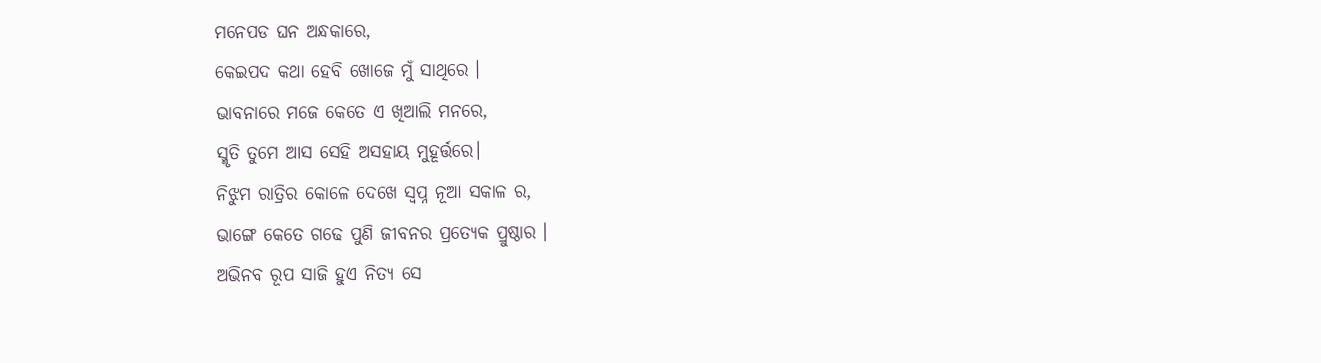ମନେପଡ ଘନ ଅନ୍ଧକାରେ,
କେଇପଦ କଥା ହେବି ଖୋଜେ ମୁଁ ସାଥିରେ ।
ଭାବନାରେ ମଜେ କେତେ ଏ ଖିଆଲି ମନରେ,
ସ୍ମୃତି ତୁମେ ଆସ ସେହି ଅସହାୟ ମୁହୂର୍ତ୍ତରେ।
ନିଝୁମ ରାତ୍ରିର କୋଳେ ଦେଖେ ସ୍ଵପ୍ନ ନୂଆ ସକାଳ ର,
ଭାଙ୍ଗେ କେତେ ଗଢେ ପୁଣି ଜୀବନର ପ୍ରତ୍ୟେକ ପ୍ରୁଷ୍ଠାର ।
ଅଭିନବ ରୂପ ସାଜି ହୁଏ ନିତ୍ୟ ସେ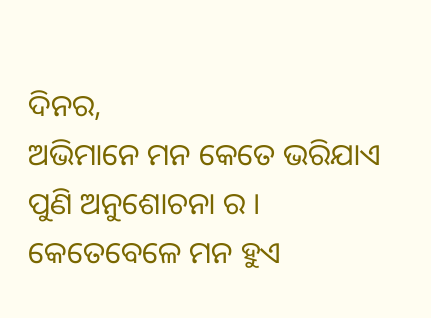ଦିନର,
ଅଭିମାନେ ମନ କେତେ ଭରିଯାଏ ପୁଣି ଅନୁଶୋଚନା ର ।
କେତେବେଳେ ମନ ହୁଏ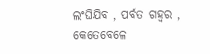ଲଂଘିଯିବ , ପର୍ବତ ଗହ୍ବର ,
କେତେବେଳେ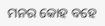ମନର କୋହ ବହେ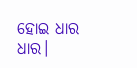ହୋଇ ଧାର ଧାର।